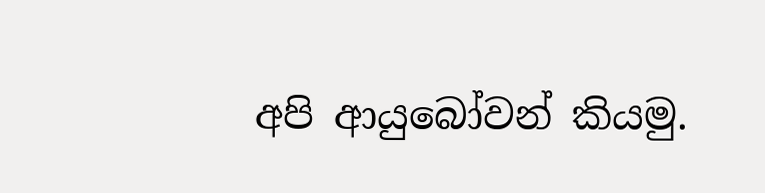අපි ආයුබෝවන් කියමු.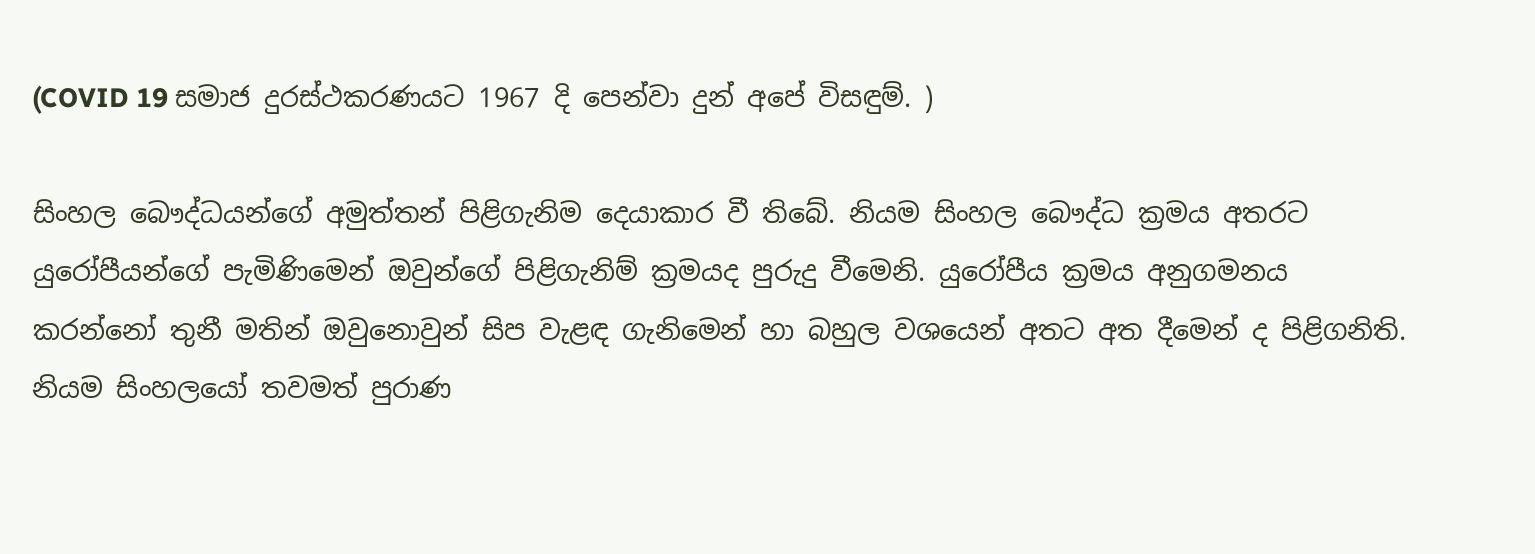(COVID 19 සමාජ දුරස්ථකරණයට 1967 දි පෙන්වා දුන් අපේ විසඳුම්. )

සිංහල බෞද්ධයන්ගේ අමුත්තන් පිළිගැනිම දෙයාකාර වී තිබේ. නියම සිංහල බෞද්ධ ක්‍රමය අතරට යුරෝපීයන්ගේ පැමිණිමෙන් ඔවුන්ගේ පිළිගැනිම් ක්‍රමයද පුරුදු වීමෙනි. යුරෝපීය ක්‍රමය අනුගමනය කරන්නෝ තුනී මතින් ඔවුනොවුන් සිප වැළඳ ගැනිමෙන් හා බහුල වශයෙන් අතට අත දීමෙන් ද පිළිගනිති. නියම සිංහලයෝ තවමත් පුරාණ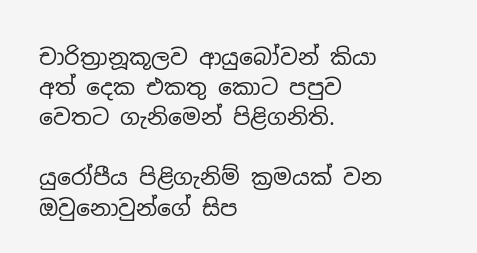චාරිත්‍රානූකූලව ආයුබෝවන් කියා අත් දෙක එකතු කොට පපුව වෙතට ගැනිමෙන් පිළිගනිති.

යුරෝපීය පිළිගැනිම් ක්‍රමයක් වන ඔවුනොවුන්ගේ සිප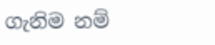ගැනිම නම්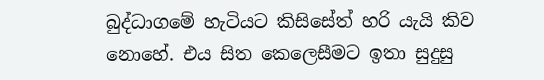බුද්ධාගමේ හැටියට කිසිසේත් හරි යැයි කිව නොහේ. එය සිත කෙලෙසීමට ඉතා සුදුසු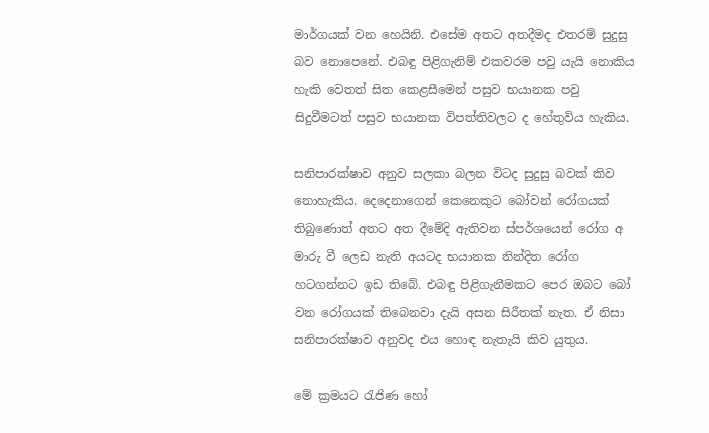මාර්ගයක් වන හෙයිනි. එසේම අතට අතදීමද එතරම් සුදුසු බව නොපෙනේ. එබඳු පිළිගැනිම් එකවරම පවු යැයි නොකිය හැකි වෙතත් සිත කෙළසීමෙන් පසුව භයානක පවු සිදුවීමටත් පසුව භයානක විපත්තිවලට ද හේතුවිය හැකිය.

සනිපාරක්ෂාව අනුව සලකා බලන විටද සුදුසු බවක් කිව නොහැකිය. දෙදෙනාගෙන් කෙනෙකුට බෝවන් රෝගයක් තිබුණොත් අතට අත දීමේදි ඇතිවන ස්පර්ශයෙන් රෝග අ මාරු වී ලෙඩ නැති අයටද භයානක නින්දිත රෝග හටගන්නට ඉඩ තිබේ. එබඳු පිළිගැනීමකට පෙර ඔබට බෝ වන රෝගයක් තිබෙනවා දැයි අසන සිරීතක් නැත. ඒ නිසා සනිපාරක්ෂාව අනුවද එය හොඳ නැතැයි කිව යුතුය.

මේ ක්‍රමයට රැජිණ හෝ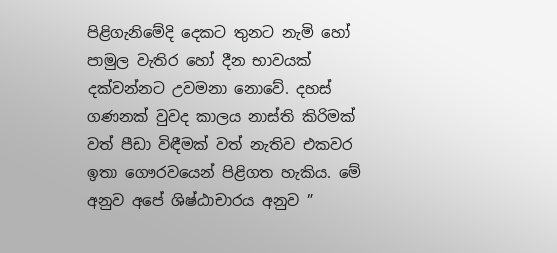පිළිගැනිමේදි දෙකට තුනට නැමි හෝ පාමුල වැතිර හෝ දීන භාවයක් දක්වන්නට උවමනා නොවේ. දහස් ගණනක් වුවද කාලය නාස්ති කිරිමක් වත් පීඩා විඳීමක් වත් නැතිව එකවර ඉතා ගෞරවයෙන් පිළිගත හැකිය. මේ අනුව අපේ ශිෂ්ඨාචාරය අනුව ”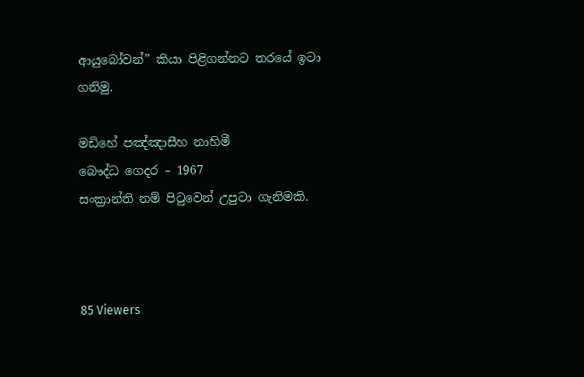ආයුබෝවන්” කියා පිළිගන්නට තරයේ ඉටා ගනිමු.

මඩිහේ පඤ්ඤාසීහ නාහිමී
බෞද්ධ ගෙදර – 1967
සංක්‍රාන්ති නම් පිටුවෙන් උපුටා ගැනිමකි.



85 Viewers